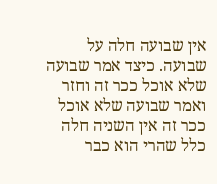אין שבועה חלה על שבועה. כיצד אמר שבועה שלא אוכל ככר זה וחזר ואמר שבועה שלא אוכל ככר זה אין השניה חלה כלל שהרי הוא כבר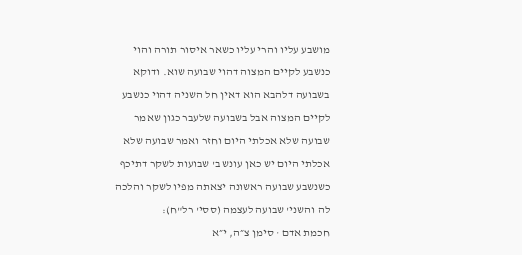מושבע עליו והרי עליו כשאר איסור תורה והוי כנשבע לקיים המצוה דהוי שבועה שוא. ודוקא בשבועה דלהבא הוא דאין חל השניה דהוי כנשבע לקיים המצוה אבל בשבועה שלעבר כגון שאמר שבועה שלא אכלתי היום וחזר ואמר שבועה שלא אכלתי היום יש כאן עונש ב' שבועות לשקר דתיכף כשנשבע שבועה ראשונה יצאתה מפיו לשקר והלכה לה והשני' שבועה לעצמה (ססי' רל"ח):
חכמת אדם · סימן צ״ה, י״א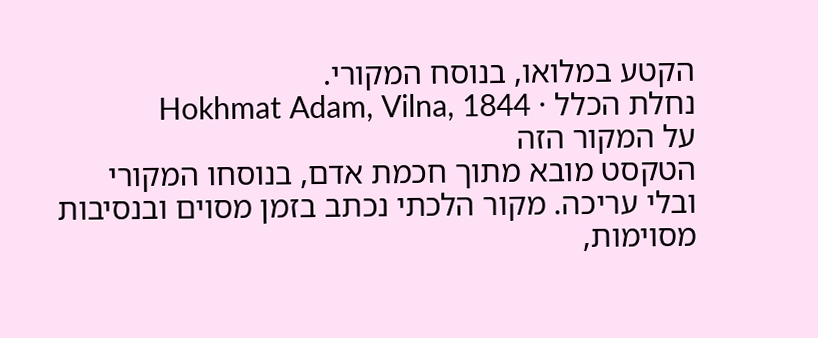הקטע במלואו, בנוסח המקורי.
נחלת הכלל · Hokhmat Adam, Vilna, 1844
על המקור הזה
הטקסט מובא מתוך חכמת אדם, בנוסחו המקורי ובלי עריכה. מקור הלכתי נכתב בזמן מסוים ובנסיבות מסוימות,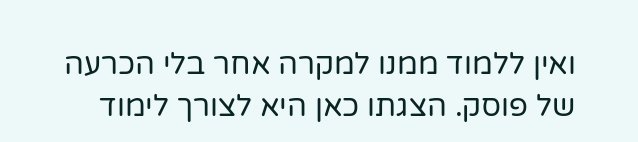ואין ללמוד ממנו למקרה אחר בלי הכרעה של פוסק. הצגתו כאן היא לצורך לימוד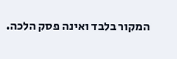המקור בלבד ואינה פסק הלכה.